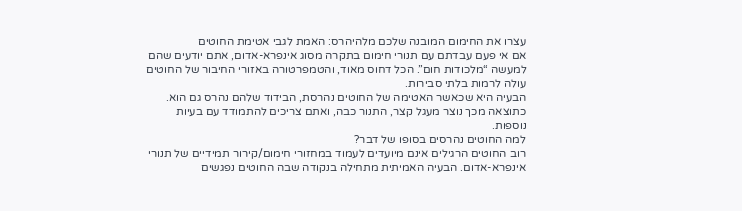עצרו את החימום המובנה שלכם מלהיהרס: האמת לגבי אטימת החוטים
אם אי פעם עבדתם עם תנורי חימום בתקרה מסוג אינפרא-אדום, אתם יודעים שהם למעשה “מלכודות חום”. הכל דחוס מאוד, והטמפרטורה באזורי החיבור של החוטים עולה לרמות בלתי סבירות.
הבעיה היא שכאשר האטימה של החוטים נהרסת, הבידוד שלהם נהרס גם הוא. כתוצאה מכך נוצר מעגל קצר, התנור כבה, ואתם צריכים להתמודד עם בעיות נוספות.
למה החוטים נהרסים בסופו של דבר?
רוב החוטים הרגילים אינם מיועדים לעמוד במחזורי חימום/קירור תמידיים של תנורי אינפרא-אדום. הבעיה האמיתית מתחילה בנקודה שבה החוטים נפגשים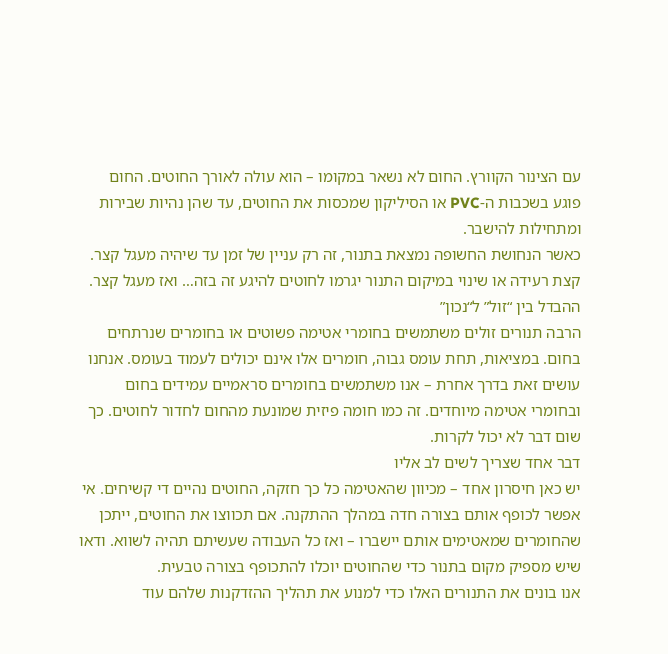עם הצינור הקוורץ. החום לא נשאר במקומו – הוא עולה לאורך החוטים. החום פוגע בשכבות ה-PVC או הסיליקון שמכסות את החוטים, עד שהן נהיות שבירות ומתחילות להישבר.
כאשר הנחושת החשופה נמצאת בתנור, זה רק עניין של זמן עד שיהיה מעגל קצר. קצת רעידה או שינוי במיקום התנור יגרמו לחוטים להיגע זה בזה… ואז מעגל קצר.
ההבדל בין “זול” ל“נכון”
הרבה תנורים זולים משתמשים בחומרי אטימה פשוטים או בחומרים שנרתחים בחום. במציאות, תחת עומס גבוה, חומרים אלו אינם יכולים לעמוד בעומס. אנחנו עושים זאת בדרך אחרת – אנו משתמשים בחומרים סראמיים עמידים בחום ובחומרי אטימה מיוחדים. זה כמו חומה פיזית שמונעת מהחום לחדור לחוטים. כך שום דבר לא יכול לקרות.
דבר אחד שצריך לשים לב אליו
יש כאן חיסרון אחד – מכיוון שהאטימה כל כך חזקה, החוטים נהיים די קשיחים. אי אפשר לכופף אותם בצורה חדה במהלך ההתקנה. אם תכווצו את החוטים, ייתכן שהחומרים שמאטימים אותם יישברו – ואז כל העבודה שעשיתם תהיה לשווא. ודאו שיש מספיק מקום בתנור כדי שהחוטים יוכלו להתכופף בצורה טבעית.
אנו בונים את התנורים האלו כדי למנוע את תהליך ההזדקנות שלהם עוד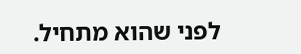לפני שהוא מתחיל.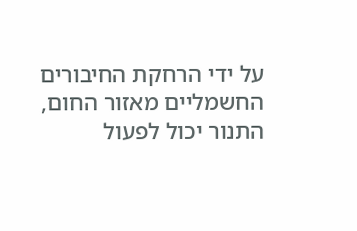על ידי הרחקת החיבורים החשמליים מאזור החום, התנור יכול לפעול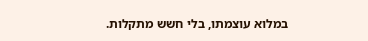במלוא עוצמתו, בלי חשש מתקלות.